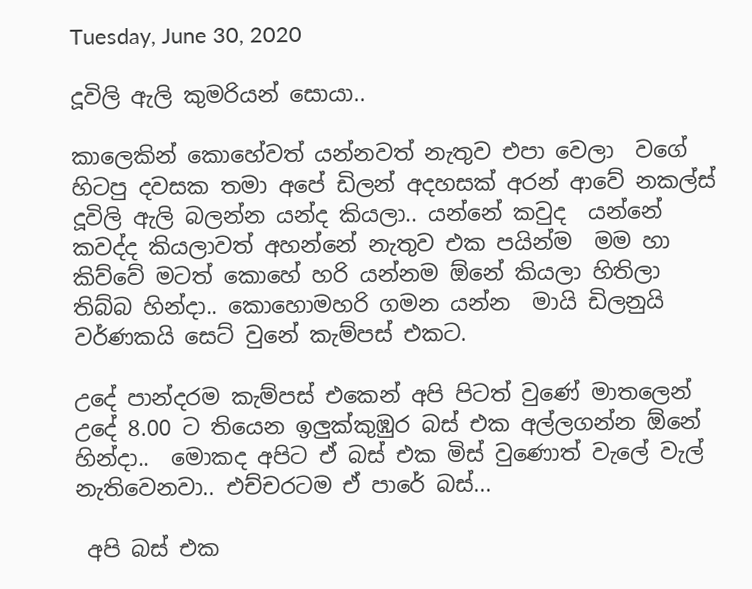Tuesday, June 30, 2020

දූවිලි ඇලි කුමරියන් සොයා..

කාලෙකින් කොහේවත් යන්නවත් නැතුව එපා වෙලා  වගේ හිටපු දවසක තමා අපේ ඩිලන් අදහසක් අරන් ආවේ නකල්ස් දූවිලි ඇලි බලන්න යන්ද කියලා.. යන්නේ කවුද  යන්නේ කවද්ද කියලාවත් අහන්නේ නැතුව එක පයින්ම  මම හා කිව්වේ මටත් කොහේ හරි යන්නම ඕනේ කියලා හිතිලා  තිබ්බ හින්දා.. කොහොමහරි ගමන යන්න  මායි ඩිලනුයි වර්ණකයි සෙට් වුනේ කැම්පස් එකට.

උදේ පාන්දරම කැම්පස් එකෙන් අපි පිටත් වුණේ මාතලෙන් උදේ 8.00 ට තියෙන ඉලුක්කුඹුර බස් එක අල්ලගන්න ඕනේ හින්දා..  මොකද අපිට ඒ බස් එක මිස් වුණොත් වැලේ වැල් නැතිවෙනවා.. එච්චරටම ඒ පාරේ බස්...

 අපි බස් එක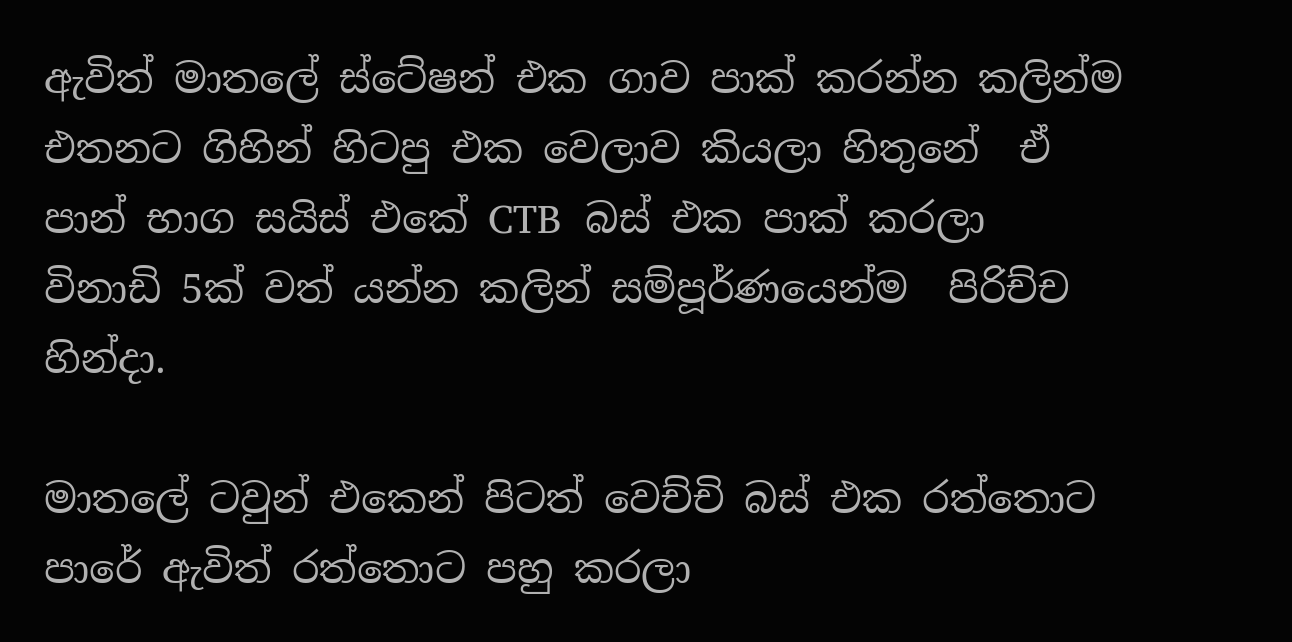ඇවිත් මාතලේ ස්ටේෂන් එක ගාව පාක් කරන්න කලින්ම එතනට ගිහින් හිටපු එක වෙලාව කියලා හිතුනේ  ඒ පාන් භාග සයිස් එකේ CTB  බස් එක පාක් කරලා විනාඩි 5ක් වත් යන්න කලින් සම්පූර්ණයෙන්ම  පිරිච්ච හින්දා.

මාතලේ ටවුන් එකෙන් පිටත් වෙච්චි බස් එක රත්තොට පාරේ ඇවිත් රත්තොට පහු කරලා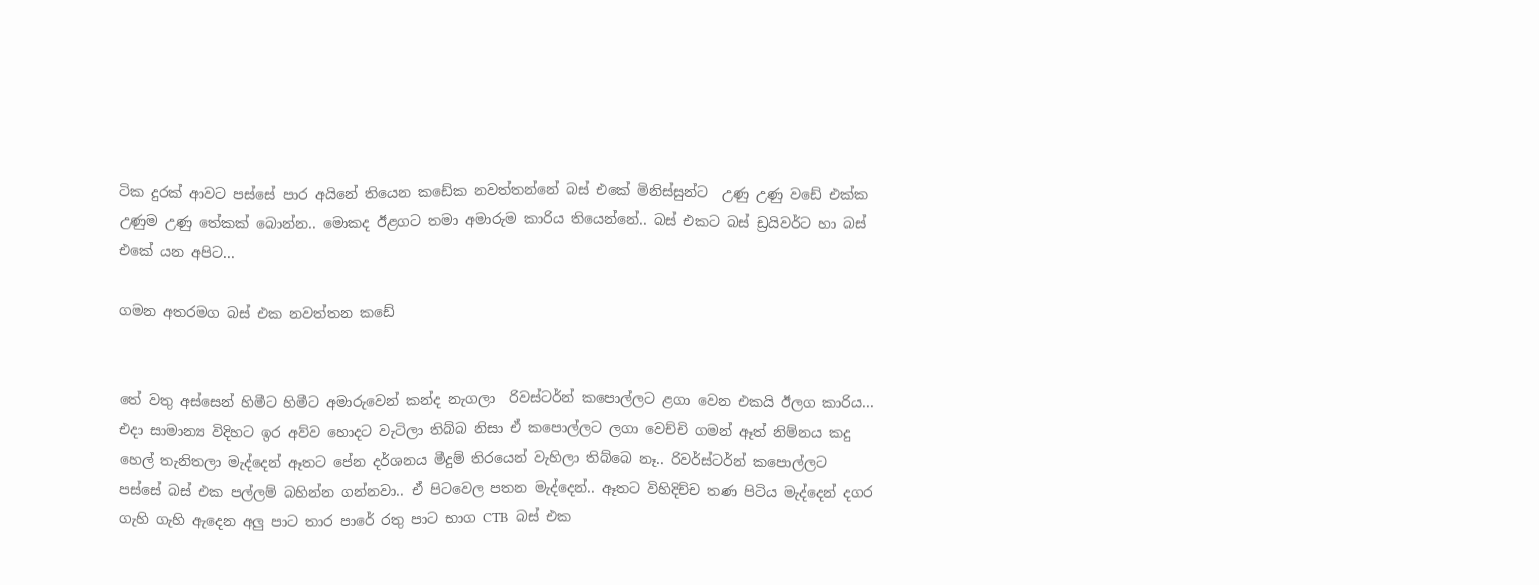ටික දුරක් ආවට පස්සේ පාර අයිනේ තියෙන කඩේක නවත්තන්නේ බස් එකේ මිනිස්සුන්ට  උණු උණු වඩේ එක්ක උණුම උණු තේකක් බොන්න.. මොකද ඊළගට තමා අමාරුම කාරිය තියෙන්නේ.. බස් එකට බස් ඩ්‍රයිවර්ට හා බස් එකේ යන අපිට...

ගමන අතරමග බස් එක නවත්තන කඩේ


තේ වතු අස්සෙන් හිමීට හිමීට අමාරුවෙන් කන්ද නැගලා  රිවස්ටර්න් කපොල්ලට ළගා වෙන එකයි ඊලග කාරිය... එදා සාමාන්‍ය විදිහට ඉර අව්ව හොදට වැටිලා තිබ්බ නිසා ඒ කපොල්ලට ලගා වෙච්චි ගමන් ඈත් නිම්නය කදු හෙල් තැනිතලා මැද්දෙන් ඈතට පේන දර්ශනය මීදුම් තිරයෙන් වැහිලා තිබ්බෙ නෑ.. රිවර්ස්ටර්න් කපොල්ලට පස්සේ බස් එක පල්ලම් බහින්න ගන්නවා.. ඒ පිටවෙල පතන මැද්දෙන්.. ඈතට විහිදිච්ච තණ පිටිය මැද්දෙන් දගර ගැහි ගැහි ඇදෙන අලු පාට තාර පාරේ රතු පාට භාග CTB  බස් එක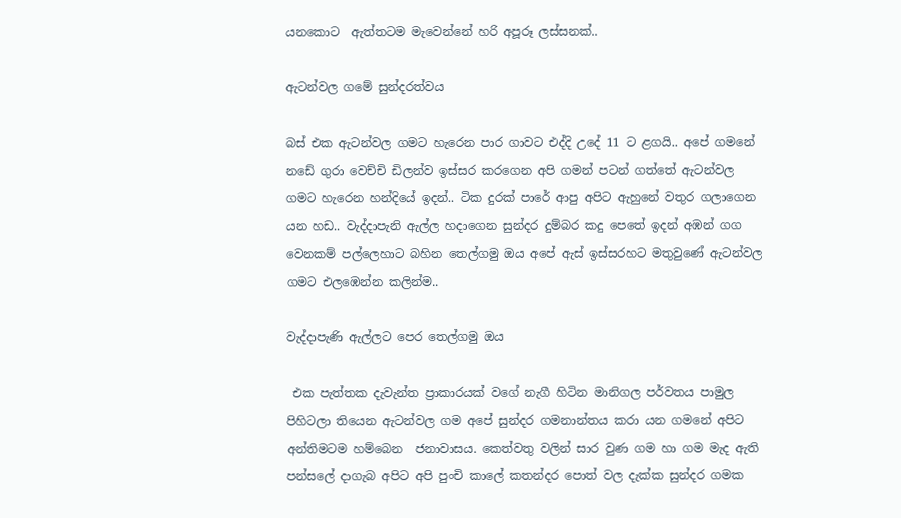යනකොට  ඇත්තටම මැවෙන්නේ හරි අපූරූ ලස්සනක්..

ඇටන්වල ගමේ සුන්දරත්වය

බස් එක ඇටන්වල ගමට හැරෙන පාර ගාවට එද්දි උදේ 11 ට ළගයි.. අපේ ගමනේ නඩේ ගුරා වෙච්චි ඩිලන්ව ඉස්සර කරගෙන අපි ගමන් පටන් ගත්තේ ඇටන්වල ගමට හැරෙන හන්දියේ ඉදන්.. ටික දුරක් පාරේ ආපු අපිට ඇහුනේ වතුර ගලාගෙන යන හඩ.. වැද්දාපැනි ඇල්ල හදාගෙන සුන්දර දුම්බර කදු පෙතේ ඉදන් අඹන් ගග වෙනකම් පල්ලෙහාට බහින තෙල්ගමු ඔය අපේ ඇස් ඉස්සරහට මතුවුණේ ඇටන්වල ගමට එලඹෙන්න කලින්ම..

වැද්දාපැණි ඇල්ලට පෙර තෙල්ගමු ඔය

 එක පැත්තක දැවැන්ත ප්‍රාකාරයක් වගේ නැගී හිටින මානිගල පර්වතය පාමුල පිහිටලා තියෙන ඇටන්වල ගම අපේ සුන්දර ගමනාන්තය කරා යන ගමනේ අපිට අන්තිමටම හම්බෙන  ජනාවාසය. කෙත්වතු වලින් සාර වුණ ගම හා ගම මැද ඇති පන්සලේ දාගැබ අපිට අපි පුංචි කාලේ කතන්දර පොත් වල දැක්ක සුන්දර ගමක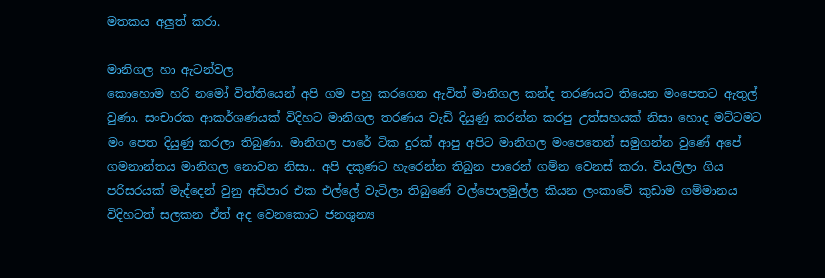මතකය අලුත් කරා.

මානිගල හා ඇටන්වල
කොහොම හරි නමෝ විත්තියෙන් අපි ගම පහු කරගෙන ඇවිත් මානිගල කන්ද තරණයට තියෙන මංපෙතට ඇතුල් වුණා. සංචාරක ආකර්ශණයක් විදිහට මානිගල තරණය වැඩි දියුණු කරන්න කරපු උත්සහයක් නිසා හොද මට්ටමට මං පෙත දියුණු කරලා තිබුණා. මානිගල පාරේ ටික දුරක් ආපු අපිට මානිගල මංපෙතෙන් සමුගන්න වුණේ අපේ ගමනාන්තය මානිගල නොවන නිසා.. අපි දකුණට හැරෙන්න තිබුන පාරෙන් ගම්න වෙනස් කරා. වියලිලා ගිය පරිසරයක් මැද්දෙන් වුනු අඩිපාර එක එල්ලේ වැටිලා තිබුණේ වල්පොලමුල්ල කියන ලංකාවේ කුඩාම ගම්මානය විදිහටත් සලකන ඒත් අද වෙනකොට ජනශුන්‍ය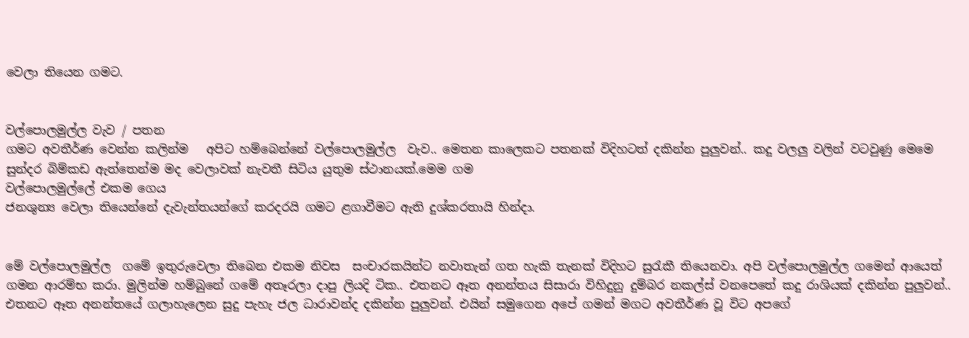වෙලා තියෙන ගමට.


වල්පොලමුල්ල වැව / පතන
ගමට අවතීර්ණ වෙන්න කලින්ම   අපිට හම්බෙන්නේ වල්පොලමුල්ල  වැව.. මෙතන කාලෙකට පතනක් විදිහටත් දකින්න පුලුවන්.. කදු වලලු වලින් වටවුණු මෙමෙ සුන්දර බිම්කඩ ඇත්තෙන්ම මද වෙලාවක් නැවතී සිටිය යුතුම ස්ථානයක්.මෙම ගම
වල්පොලමුල්ලේ එකම ගෙය
ජනශුන්‍ය වෙලා තියෙන්නේ දැවැන්තයන්ගේ කරදරයි ගමට ළගාවීමට ඇති දුශ්කරතායි හින්දා.


මේ වල්පොලමුල්ල  ගමේ ඉතුරුවෙලා තිබෙන එකම නිවස  සංචාරකයින්ට නවාතැන් ගත හැකි තැනක් විදිහට සුරැකී තියෙනවා. අපි වල්පොලමුල්ල ගමෙන් ආයෙත් ගමන ආරම්භ කරා. මුලින්ම හම්බුනේ ගමේ අතෑරලා දාපු ලියදි ටික.. එතනට ඈත අනන්තය සිසාරා විහිදුනු දුම්බර නකල්ස් වනපෙතේ කදු රාශියක් දකින්න පුලුවන්.. එතනට ඈත අනන්තයේ ගලාහැලෙන සුදු පැහැ ජල ධාරාවන්ද දකින්න පුලුවන්. එයින් සමුගෙන අපේ ගමන් මගට අවතීර්ණ වූ විට අපගේ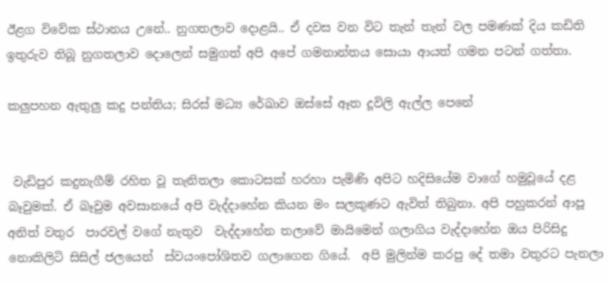ඊළග විවේක ස්ථානය උනේ.. නුගතලාව දොළයි.. ඒ දවස වන විට තැන් තැන් වල පමණක් දිය කඩිති ඉතුරුව තිබූ නුගතලාව දොලෙන් සමුගත් අපි අපේ ගමනාන්තය සොයා ආයත් ගමන පටන් ගත්තා.

කලුපහන ඇතුලු කදු පන්තිය; සිරස් මධ්‍ය රේඛාව ඔස්සේ ඈත දූවිලි ඇල්ල පෙනේ


 වැඩිපුර කදුනැගීම් රහිත වූ තැනිතලා කොටසක් හරහා පැමිණි අපිට හදිසියේම වාගේ හමුවූයේ දළ බෑවුමක්. ඒ බෑවුම අවසානයේ අපි වැද්දාහේන කියන මං සලකුණට ඇවිත් තිබුනා. අපි පහුකරන් ආපූ  අනිත් වතුර  පාරවල් වගේ නැතුව  වැද්දාහේන තලාවේ මායිමෙන් ගලාගිය වැද්දාහේන ඔය පිරිසිදු නොකිලිටි සිසිල් ජලයෙන්  ස්වයංපෝශිතව ගලාගෙන ගියේ.  අපි මුලින්ම කරපු දේ තමා වතුරට පැනලා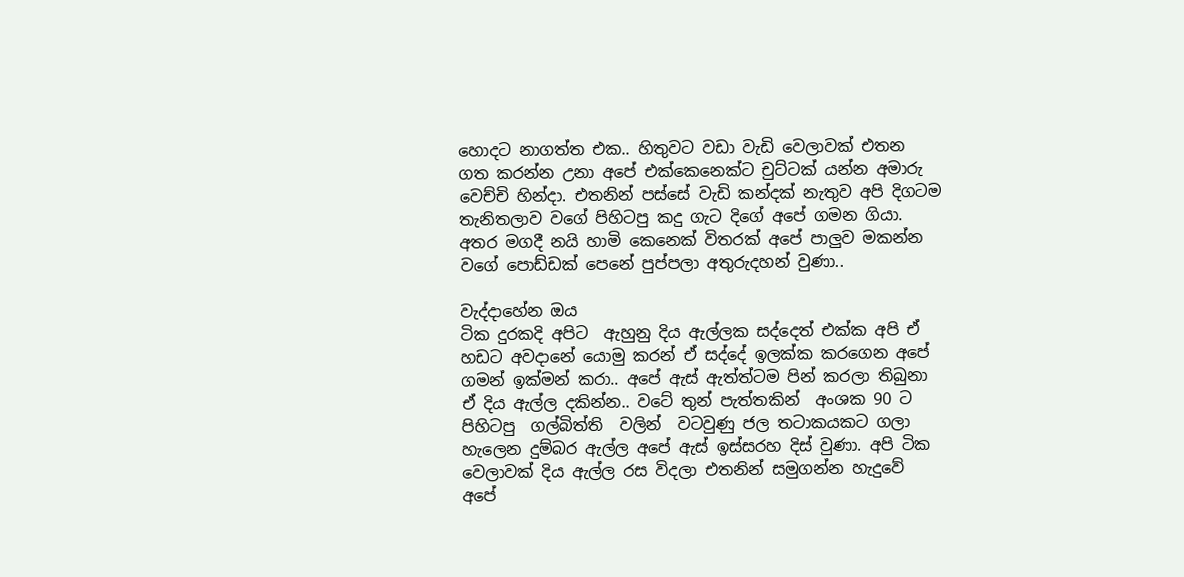හොදට නාගත්ත එක.. හිතුවට වඩා වැඩි වෙලාවක් එතන ගත කරන්න උනා අපේ එක්කෙනෙක්ට චුට්ටක් යන්න අමාරු වෙච්චි හින්දා. එතනින් පස්සේ වැඩි කන්දක් නැතුව අපි දිගටම තැනිතලාව වගේ පිහිටපු කදු ගැට දිගේ අපේ ගමන ගියා. අතර මගදී නයි හාමි කෙනෙක් විතරක් අපේ පාලුව මකන්න වගේ පොඩ්ඩක් පෙනේ පුප්පලා අතුරුදහන් වුණා..

වැද්දාහේන ඔය
ටික දුරකදි අපිට  ඇහුනු දිය ඇල්ලක සද්දෙත් එක්ක අපි ඒ හඩට අවදානේ යොමු කරන් ඒ සද්දේ ඉලක්ක කරගෙන අපේ ගමන් ඉක්මන් කරා.. අපේ ඇස් ඇත්ත්ටම පින් කරලා තිබුනා ඒ දිය ඇල්ල දකින්න.. වටේ තුන් පැත්තකින්  අංශක 90 ට පිහිටපු  ගල්බිත්ති  වලින්  වටවුණු ජල තටාකයකට ගලා හැලෙන දුම්බර ඇල්ල අපේ ඇස් ඉස්සරහ දිස් වුණා. අපි ටික වෙලාවක් දිය ඇල්ල රස විදලා එතනින් සමුගන්න හැදුවේ අපේ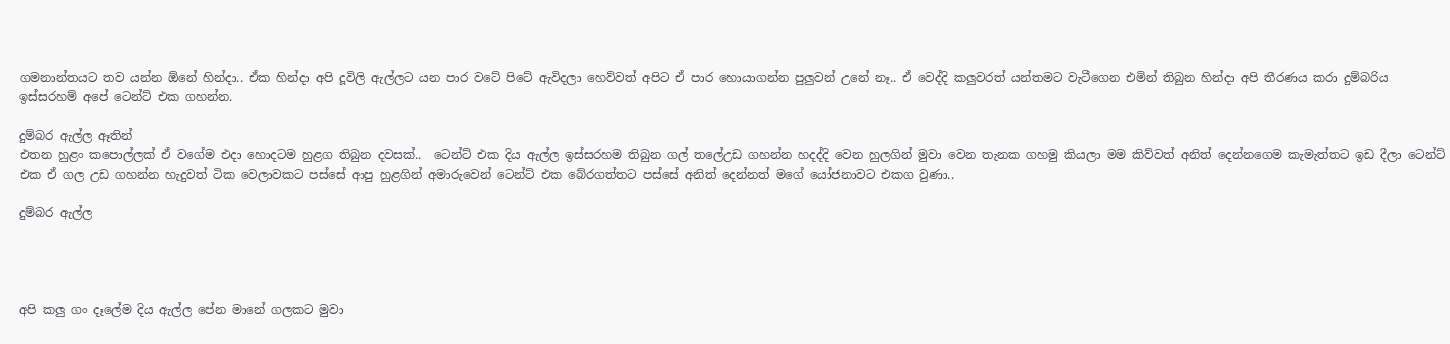ගමනාන්තයට තව යන්න ඕනේ හින්දා.. ඒක හින්දා අපි දූවිලි ඇල්ලට යන පාර වටේ පිටේ ඇවිදලා හෙව්වත් අපිට ඒ පාර හොයාගන්න පුලුවන් උනේ නෑ.. ඒ වෙද්දි කලුවරත් යන්තමට වැටීගෙන එමින් තිබුන හින්දා අපි තීරණය කරා දුම්බරිය ඉස්සරහම් අපේ ටෙන්ට් එක ගහන්න.

දුම්බර ඇල්ල ඈතින්
එතන හුළං කපොල්ලක් ඒ වගේම එදා හොදටම හුළග තිබුන දවසක්..  ටෙන්ට් එක දිය ඇල්ල ඉස්සරහම තිබුන ගල් තලේඋඩ ගහන්න හදද්දි වෙන හුලගින් මුවා වෙන තැනක ගහමු කියලා මම කිව්වත් අනිත් දෙන්නගෙම කැමැත්තට ඉඩ දීලා ටෙන්ට් එක ඒ ගල උඩ ගහන්න හැදුවත් ටික වෙලාවකට පස්සේ ආපු හුළගින් අමාරුවෙන් ටෙන්ට් එක බේරගත්තට පස්සේ අනිත් දෙන්නත් මගේ යෝජනාවට එකග වුණා..

දුම්බර ඇල්ල




අපි කලු ගං දෑලේම දිය ඇල්ල පේන මානේ ගලකට මුවා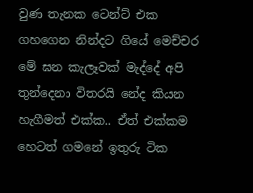වුණ තැනක ටෙන්ට් එක ගහගෙන නින්දට ගියේ මෙච්චර මේ ඝන කැලෑවක් මැද්දේ අපි තුන්දෙනා විතරයි නේද කියන හැගීමත් එක්ක.. ඒත් එක්කම හෙටත් ගමනේ ඉතුරු ටික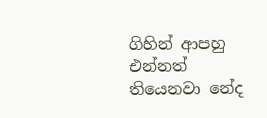ගිහින් ආපහු එන්නත් තියෙනවා නේද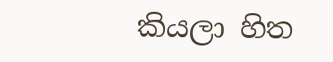කියලා හිත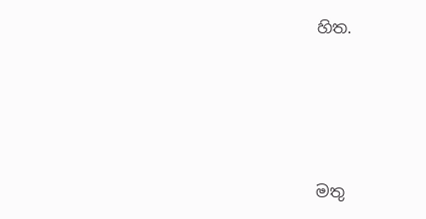හිත.




මතු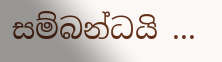සම්බන්ධයි ...